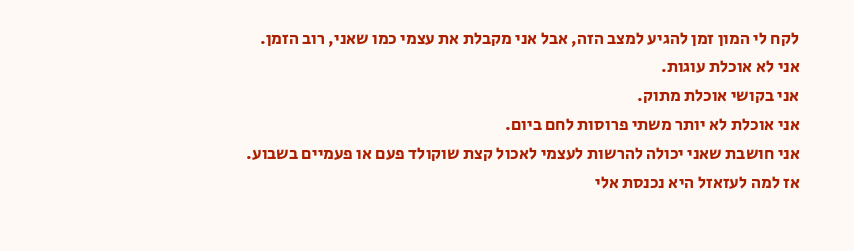לקח לי המון זמן להגיע למצב הזה, אבל אני מקבלת את עצמי כמו שאני, רוב הזמן.
אני לא אוכלת עוגות.
אני בקושי אוכלת מתוק.
אני אוכלת לא יותר משתי פרוסות לחם ביום.
אני חושבת שאני יכולה להרשות לעצמי לאכול קצת שוקולד פעם או פעמיים בשבוע.
אז למה לעזאזל היא נכנסת אלי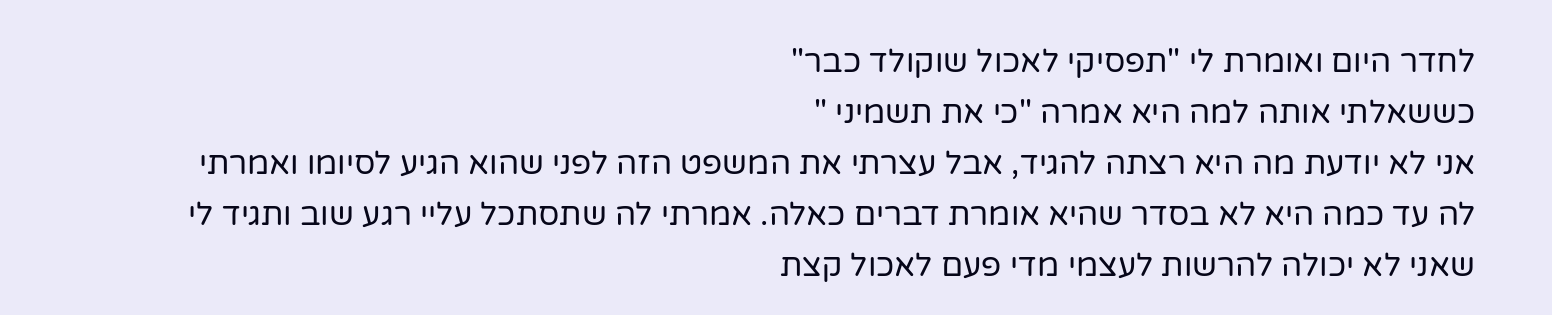לחדר היום ואומרת לי "תפסיקי לאכול שוקולד כבר"
כששאלתי אותה למה היא אמרה "כי את תשמיני "
אני לא יודעת מה היא רצתה להגיד, אבל עצרתי את המשפט הזה לפני שהוא הגיע לסיומו ואמרתי לה עד כמה היא לא בסדר שהיא אומרת דברים כאלה. אמרתי לה שתסתכל עליי רגע שוב ותגיד לי שאני לא יכולה להרשות לעצמי מדי פעם לאכול קצת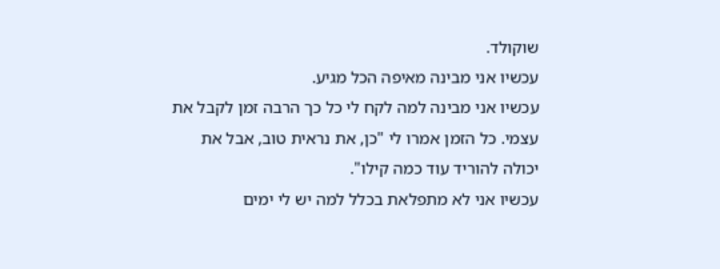שוקולד.
עכשיו אני מבינה מאיפה הכל מגיע.
עכשיו אני מבינה למה לקח לי כל כך הרבה זמן לקבל את עצמי. כל הזמן אמרו לי "כן, את נראית טוב, אבל את יכולה להוריד עוד כמה קילו".
עכשיו אני לא מתפלאת בכלל למה יש לי ימים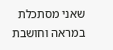שאני מסתכלת במראה וחושבת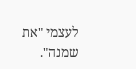לעצמי "את שמנה".